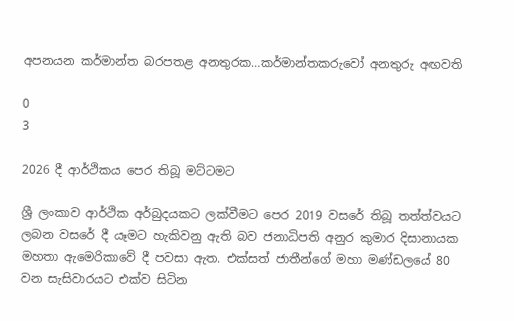අපනයන කර්මාන්ත බරපතළ අනතුරක…කර්මාන්තකරුවෝ අනතුරු අඟවති

0
3

2026 දී ආර්ථිකය පෙර තිබූ මට්ටමට

ශ්‍රී ලංකාව ආර්ථික අර්බුදයකට ලක්වීමට පෙර 2019 වසරේ තිබූ තත්ත්වයට ලබන වසරේ දී යෑමට හැකිවනු ඇති බව ජනාධිපති අනුර කුමාර දිසානායක මහතා ඇමෙරිකාවේ දී පවසා ඇත. එක්සත් ජාතීන්ගේ මහා මණ්ඩලයේ 80 වන සැසිවාරයට එක්ව සිටින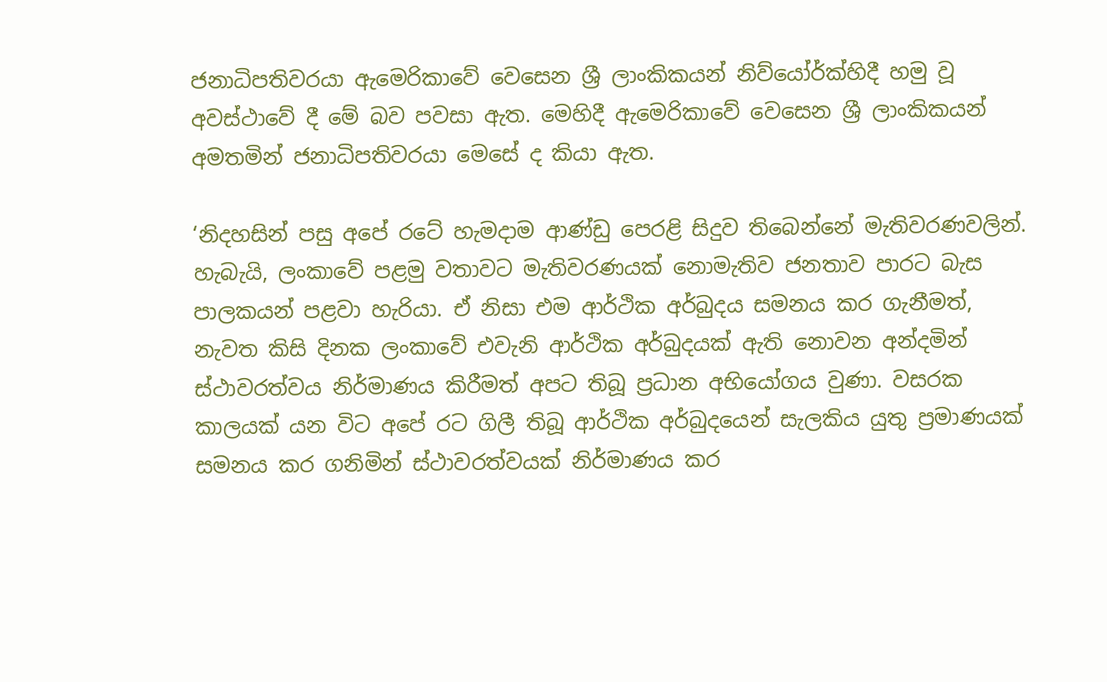ජනාධිපතිවරයා ඇමෙරිකාවේ වෙසෙන ශ්‍රී ලාංකිකයන් නිව්යෝර්ක්හිදී හමු වූ අවස්ථාවේ දී මේ බව පවසා ඇත. මෙහිදී ඇමෙරිකාවේ වෙසෙන ශ්‍රී ලාංකිකයන් අමතමින් ජනාධිපතිවරයා මෙසේ ද කියා ඇත.

‘නිදහසින් පසු අපේ රටේ හැමදාම ආණ්ඩු පෙරළි සිදුව තිබෙන්නේ මැතිවරණවලින්. හැබැයි, ලංකාවේ පළමු වතාවට මැතිවරණයක් නොමැතිව ජනතාව පාරට බැස පාලකයන් පළවා හැරියා. ඒ නිසා එම ආර්ථික අර්බුදය සමනය කර ගැනීමත්, නැවත කිසි දිනක ලංකාවේ එවැනි ආර්ථික අර්බුදයක් ඇති නොවන අන්දමින් ස්ථාවරත්වය නිර්මාණය කිරීමත් අපට තිබූ ප්‍රධාන අභියෝගය වුණා. වසරක කාලයක් යන විට අපේ රට ගිලී තිබූ ආර්ථික අර්බුදයෙන් සැලකිය යුතු ප්‍රමාණයක් සමනය කර ගනිමින් ස්ථාවරත්වයක් නිර්මාණය කර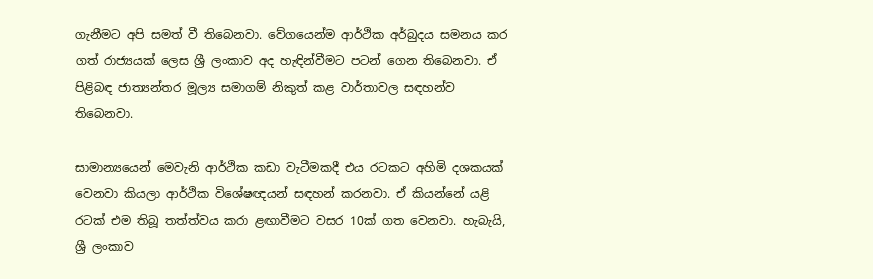ගැනීමට අපි සමත් වී තිබෙනවා. වේගයෙන්ම ආර්ථික අර්බුදය සමනය කර ගත් රාජ්‍යයක් ලෙස ශ්‍රී ලංකාව අද හැඳින්වීමට පටන් ගෙන තිබෙනවා. ඒ පිළිබඳ ජාත්‍යන්තර මූල්‍ය සමාගම් නිකුත් කළ වාර්තාවල සඳහන්ව තිබෙනවා.

සාමාන්‍යයෙන් මෙවැනි ආර්ථික කඩා වැටීමකදී එය රටකට අහිමි දශකයක් වෙනවා කියලා ආර්ථික විශේෂඥයන් සඳහන් කරනවා. ඒ කියන්නේ යළි රටක් එම තිබූ තත්ත්වය කරා ළඟාවීමට වසර 10ක් ගත වෙනවා. හැබැයි, ශ්‍රී ලංකාව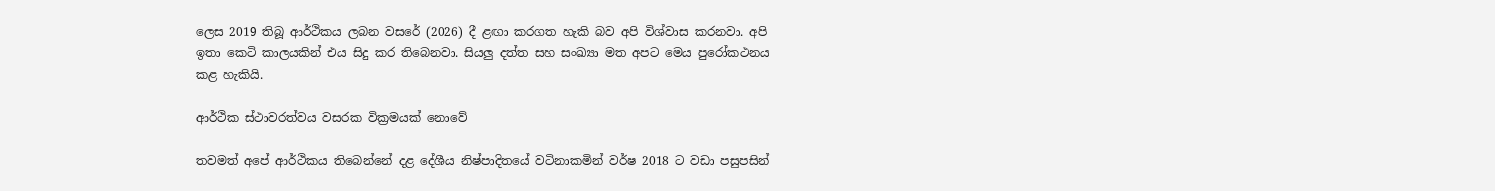ලෙස 2019 තිබූ ආර්ථිකය ලබන වසරේ (2026) දී ළඟා කරගත හැකි බව අපි විශ්වාස කරනවා. අපි ඉතා කෙටි කාලයකින් එය සිදු කර තිබෙනවා. සියලු දත්ත සහ සංඛ්‍යා මත අපට මෙය පුරෝකථනය කළ හැකියි.

ආර්ථික ස්ථාවරත්වය වසරක වික්‍රමයක් නොවේ

තවමත් අපේ ආර්ථිකය තිබෙන්නේ දළ දේශීය නිෂ්පාදිතයේ වටිනාකමින් වර්ෂ 2018 ට වඩා පසුපසින්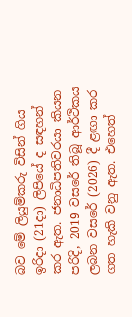බව මේ ලියුම්කරු විසින් ගිය ඉරිදා (21දා) ලිපියේ ද සඳහන් කර ඇත. ජනාධිපතිවරයා කියන පරිදි, 2019 වසරේ තිබූ ආර්ථිකය ලබන වසරේ (2026) දී ළඟා කර ගත හැකි වනු ඇත. එහෙත්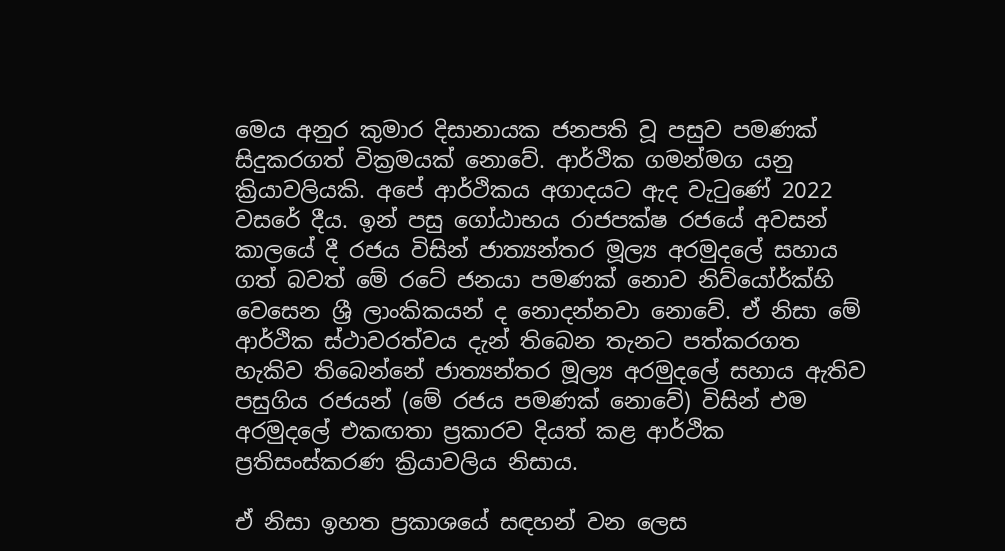මෙය අනුර කුමාර දිසානායක ජනපති වූ පසුව පමණක් සිදුකරගත් වික්‍රමයක් නොවේ. ආර්ථික ගමන්මග යනු ක්‍රියාවලියකි. අපේ ආර්ථිකය අගාදයට ඇද වැටුණේ 2022 වසරේ දීය. ඉන් පසු ගෝඨාභය රාජපක්ෂ රජයේ අවසන් කාලයේ දී රජය විසින් ජාත්‍යන්තර මූල්‍ය අරමුදලේ සහාය ගත් බවත් මේ රටේ ජනයා පමණක් නොව නිව්යෝර්ක්හි වෙසෙන ශ්‍රී ලාංකිකයන් ද නොදන්නවා නොවේ. ඒ නිසා මේ ආර්ථික ස්ථාවරත්වය දැන් තිබෙන තැනට පත්කරගත හැකිව තිබෙන්නේ ජාත්‍යන්තර මූල්‍ය අරමුදලේ සහාය ඇතිව පසුගිය රජයන් (මේ රජය පමණක් නොවේ) විසින් එම අරමුදලේ එකඟතා ප්‍රකාරව දියත් කළ ආර්ථික ප්‍රතිසංස්කරණ ක්‍රියාවලිය නිසාය.

ඒ නිසා ඉහත ප්‍රකාශයේ සඳහන් වන ලෙස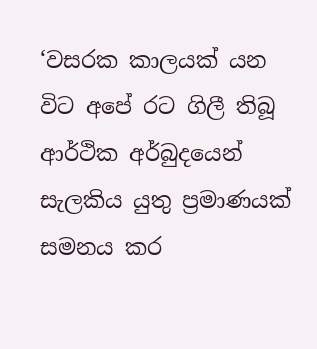‘වසරක කාලයක් යන විට අපේ රට ගිලී තිබූ ආර්ථික අර්බුදයෙන් සැලකිය යුතු ප්‍රමාණයක් සමනය කර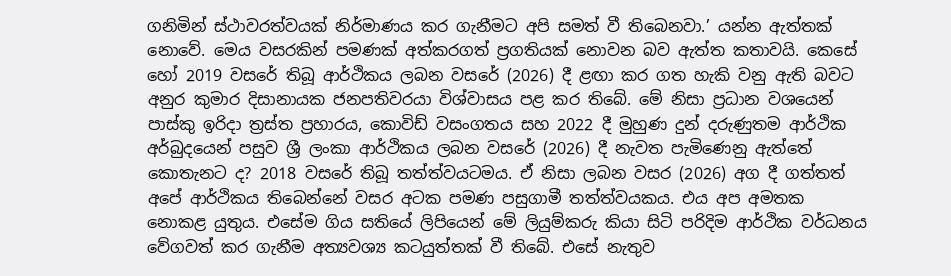ගනිමින් ස්ථාවරත්වයක් නිර්මාණය කර ගැනීමට අපි සමත් වී තිබෙනවා.’ යන්න ඇත්තක් නොවේ. මෙය වසරකින් පමණක් අත්කරගත් ප්‍රගතියක් නොවන බව ඇත්ත කතාවයි. කෙසේ හෝ 2019 වසරේ තිබූ ආර්ථිකය ලබන වසරේ (2026) දී ළඟා කර ගත හැකි වනු ඇති බවට අනුර කුමාර දිසානායක ජනපතිවරයා විශ්වාසය පළ කර තිබේ. මේ නිසා ප්‍රධාන වශයෙන් පාස්කු ඉරිදා ත්‍රස්ත ප්‍රහාරය, කොවිඩ් වසංගතය සහ 2022 දී මුහුණ දුන් දරුණුතම ආර්ථික අර්බුදයෙන් පසුව ශ්‍රී ලංකා ආර්ථිකය ලබන වසරේ (2026) දී නැවත පැමිණෙනු ඇත්තේ කොතැනට ද? 2018 වසරේ තිබූ තත්ත්වයටමය. ඒ නිසා ලබන වසර (2026) අග දී ගත්තත් අපේ ආර්ථිකය තිබෙන්නේ වසර අටක පමණ පසුගාමී තත්ත්වයකය. එය අප අමතක නොකළ යුතුය. එසේම ගිය සතියේ ලිපියෙන් මේ ලියුම්කරු කියා සිටි පරිදිම ආර්ථික වර්ධනය වේගවත් කර ගැනීම අත්‍යවශ්‍ය කටයුත්තක් වී තිබේ. එසේ නැතුව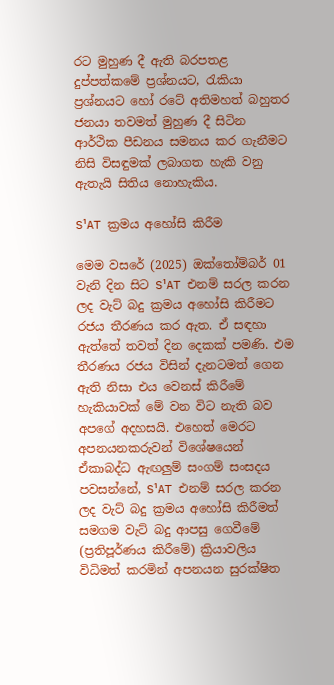රට මුහුණ දී ඇති බරපතළ දුප්පත්කමේ ප්‍රශ්නයට, රැකියා ප්‍රශ්නයට හෝ රටේ අතිමහත් බහුතර ජනයා තවමත් මුහුණ දී සිටින ආර්ථික පීඩනය සමනය කර ගැනීමට නිසි විසඳුමක් ලබාගත හැකි වනු ඇතැයි සිතිය නොහැකිය.

S¹AT ක්‍රමය අහෝසි කිරීම

මෙම වසරේ (2025) ඔක්තෝම්බර් 01 වැනි දින සිට S¹AT එනම් සරල කරන ලද වැට් බදු ක්‍රමය අහෝසි කිරීමට රජය තීරණය කර ඇත. ඒ සඳහා ඇත්තේ තවත් දින දෙකක් පමණි. එම තීරණය රජය විසින් දැනටමත් ගෙන ඇති නිසා එය වෙනස් කිරීමේ හැකියාවක් මේ වන විට නැති බව අපගේ අදහසයි. එහෙත් මෙරට අපනයනකරුවන් විශේෂයෙන් ඒකාබද්ධ ඇඟලුම් සංගම් සංසදය පවසන්නේ, S¹AT එනම් සරල කරන ලද වැට් බදු ක්‍රමය අහෝසි කිරීමත් සමගම වැට් බදු ආපසු ගෙවීමේ (ප්‍රතිපූර්ණය කිරීමේ) ක්‍රියාවලිය විධිමත් කරමින් අපනයන සුරක්ෂිත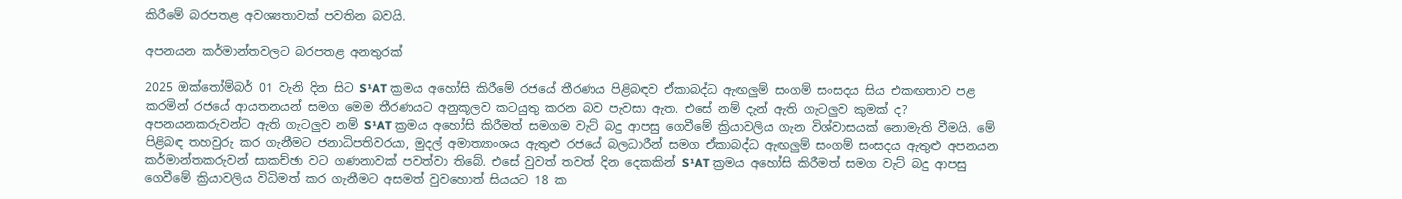කිරීමේ බරපතළ අවශ්‍යතාවක් පවතින බවයි.

අපනයන කර්මාන්තවලට බරපතළ අනතුරක්

2025 ඔක්තෝම්බර් 01 වැනි දින සිට S¹AT ක්‍රමය අහෝසි කිරීමේ රජයේ තීරණය පිළිබඳව ඒකාබද්ධ ඇඟලුම් සංගම් සංසදය සිය එකඟතාව පළ කරමින් රජයේ ආයතනයන් සමග මෙම තීරණයට අනුකූලව කටයුතු කරන බව පැවසා ඇත. එසේ නම් දැන් ඇති ගැටලුව කුමක් ද? අපනයනකරුවන්ට ඇති ගැටලුව නම් S¹AT ක්‍රමය අහෝසි කිරීමත් සමගම වැට් බදු ආපසු ගෙවීමේ ක්‍රියාවලිය ගැන විශ්වාසයක් නොමැති වීමයි. මේ පිළිබඳ තහවුරු කර ගැනීමට ජනාධිපතිවරයා, මුදල් අමාත්‍යාංශය ඇතුළු රජයේ බලධාරීන් සමග ඒකාබද්ධ ඇඟලුම් සංගම් සංසදය ඇතුළු අපනයන කර්මාන්තකරුවන් සාකච්ඡා වට ගණනාවක් පවත්වා තිබේ. එසේ වුවත් තවත් දින දෙකකින් S¹AT ක්‍රමය අහෝසි කිරීමත් සමග වැට් බදු ආපසු ගෙවීමේ ක්‍රියාවලිය විධිමත් කර ගැනීමට අසමත් වුවහොත් සියයට 18 ක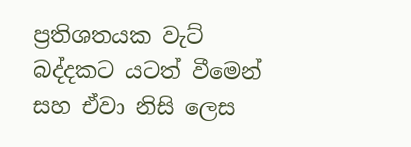ප්‍රතිශතයක වැට් බද්දකට යටත් වීමෙන් සහ ඒවා නිසි ලෙස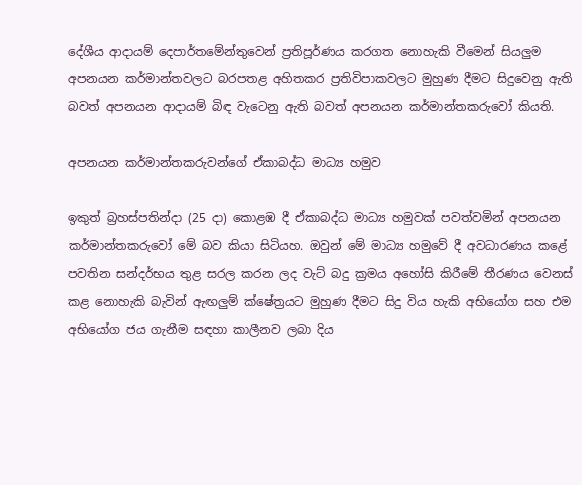දේශීය ආදායම් දෙපාර්තමේන්තුවෙන් ප්‍රතිපූර්ණය කරගත නොහැකි වීමෙන් සියලුම අපනයන කර්මාන්තවලට බරපතළ අහිතකර ප්‍රතිවිපාකවලට මුහුණ දීමට සිදුවෙනු ඇති බවත් අපනයන ආදායම් බිඳ වැටෙනු ඇති බවත් අපනයන කර්මාන්තකරුවෝ කියති.

අපනයන කර්මාන්තකරුවන්ගේ ඒකාබද්ධ මාධ්‍ය හමුව

ඉකුත් බ්‍රහස්පතින්දා (25 දා) කොළඹ දී ඒකාබද්ධ මාධ්‍ය හමුවක් පවත්වමින් අපනයන කර්මාන්තකරුවෝ මේ බව කියා සිටියහ. ඔවුන් මේ මාධ්‍ය හමුවේ දී අවධාරණය කළේ පවතින සන්දර්භය තුළ සරල කරන ලද වැට් බදු ක්‍රමය අහෝසි කිරීමේ තීරණය වෙනස් කළ නොහැකි බැවින් ඇඟලුම් ක්ෂේත්‍රයට මුහුණ දීමට සිදු විය හැකි අභියෝග සහ එම අභියෝග ජය ගැනීම සඳහා කාලීනව ලබා දිය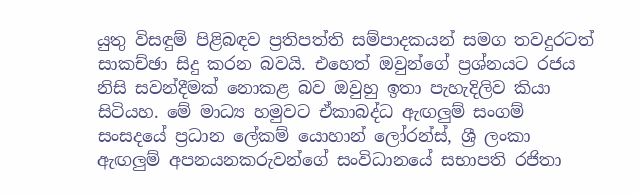යුතු විසඳුම් පිළිබඳව ප්‍රතිපත්ති සම්පාදකයන් සමග තවදුරටත් සාකච්ඡා සිදු කරන බවයි. එහෙත් ඔවුන්ගේ ප්‍රශ්නයට රජය නිසි සවන්දීමක් නොකළ බව ඔවුහු ඉතා පැහැදිලිව කියා සිටියහ. මේ මාධ්‍ය හමුවට ඒකාබද්ධ ඇඟලුම් සංගම් සංසදයේ ප්‍රධාන ලේකම් යොහාන් ලෝරන්ස්, ශ්‍රී ලංකා ඇඟලුම් අපනයනකරුවන්ගේ සංවිධානයේ සභාපති රජිතා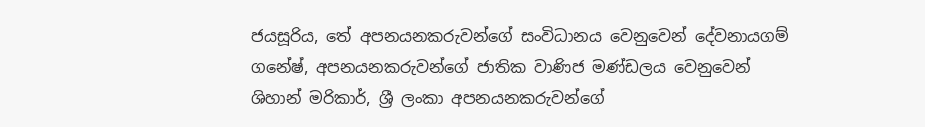ජයසූරිය, තේ අපනයනකරුවන්ගේ සංවිධානය වෙනුවෙන් දේවනායගම් ගනේෂ්, අපනයනකරුවන්ගේ ජාතික වාණිජ මණ්ඩලය වෙනුවෙන් ශිහාන් මරිකාර්, ශ්‍රී ලංකා අපනයනකරුවන්ගේ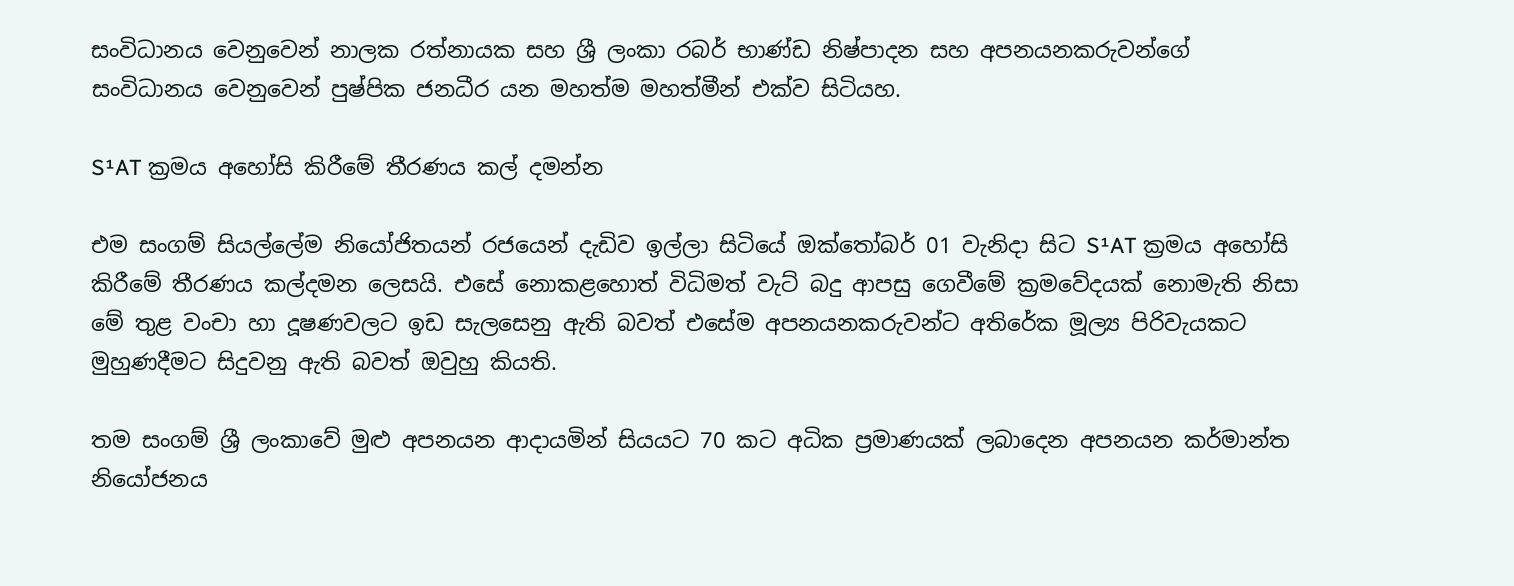සංවිධානය වෙනුවෙන් නාලක රත්නායක සහ ශ්‍රී ලංකා රබර් භාණ්ඩ නිෂ්පාදන සහ අපනයනකරුවන්ගේ සංවිධානය වෙනුවෙන් පුෂ්පික ජනධීර යන මහත්ම මහත්මීන් එක්ව සිටියහ.

S¹AT ක්‍රමය අහෝසි කිරීමේ තීරණය කල් දමන්න

එම සංගම් සියල්ලේම නියෝජිතයන් රජයෙන් දැඩිව ඉල්ලා සිටියේ ඔක්තෝබර් 01 වැනිදා සිට S¹AT ක්‍රමය අහෝසි කිරීමේ තීරණය කල්දමන ලෙසයි. එසේ නොකළහොත් විධිමත් වැට් බදු ආපසු ගෙවීමේ ක්‍රමවේදයක් නොමැති නිසා මේ තුළ වංචා හා දූෂණවලට ඉඩ සැලසෙනු ඇති බවත් එසේම අපනයනකරුවන්ට අතිරේක මූල්‍ය පිරිවැයකට මුහුණදීමට සිදුවනු ඇති බවත් ඔවුහු කියති.

තම සංගම් ශ්‍රී ලංකාවේ මුළු අපනයන ආදායමින් සියයට 70 කට අධික ප්‍රමාණයක් ලබාදෙන අපනයන කර්මාන්ත නියෝජනය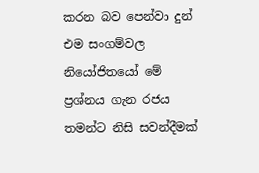කරන බව පෙන්වා දුන් එම සංගම්වල නියෝජිතයෝ මේ ප්‍රශ්නය ගැන රජය තමන්ට නිසි සවන්දීමක්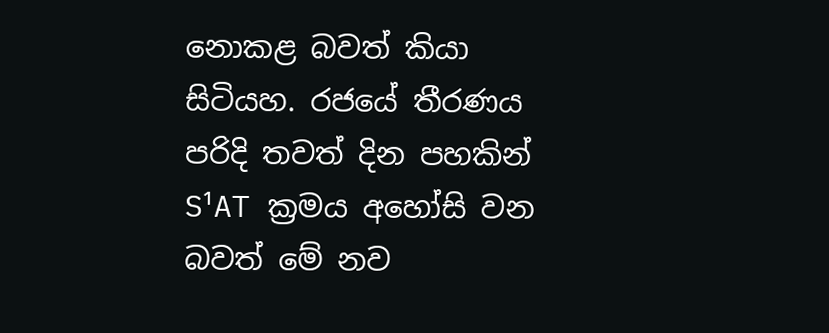නොකළ බවත් කියා සිටියහ. රජයේ තීරණය පරිදි තවත් දින පහකින් S¹AT ක්‍රමය අහෝසි වන බවත් මේ නව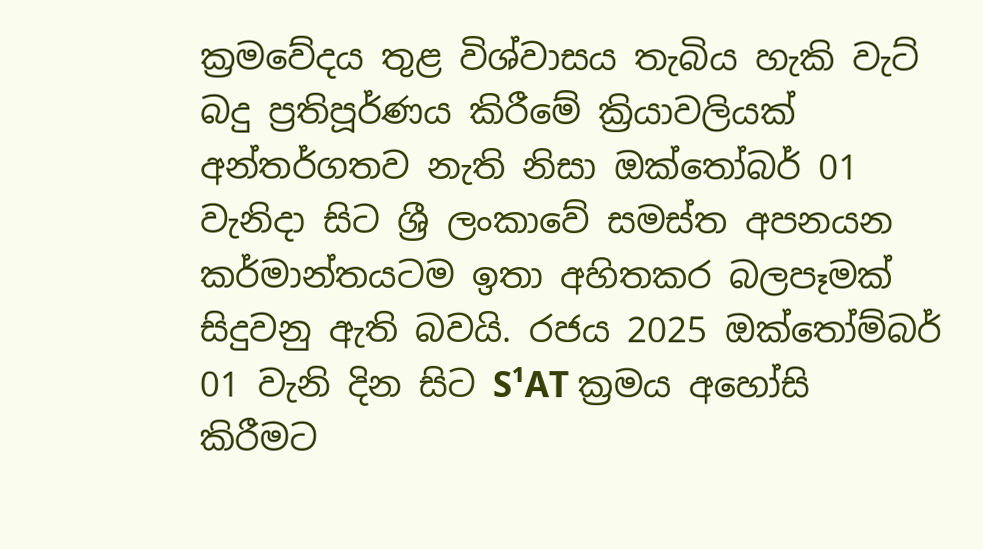ක්‍රමවේදය තුළ විශ්වාසය තැබිය හැකි වැට් බදු ප්‍රතිපූර්ණය කිරීමේ ක්‍රියාවලියක් අන්තර්ගතව නැති නිසා ඔක්තෝබර් 01 වැනිදා සිට ශ්‍රී ලංකාවේ සමස්ත අපනයන කර්මාන්තයටම ඉතා අහිතකර බලපෑමක් සිදුවනු ඇති බවයි. රජය 2025 ඔක්තෝම්බර් 01 වැනි දින සිට S¹AT ක්‍රමය අහෝසි කිරීමට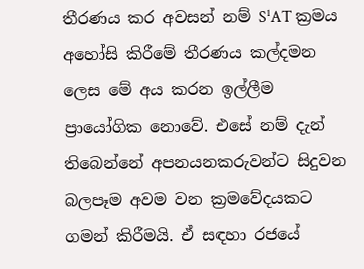තීරණය කර අවසන් නම් S¹AT ක්‍රමය අහෝසි කිරීමේ තීරණය කල්දමන ලෙස මේ අය කරන ඉල්ලීම ප්‍රායෝගික නොවේ. එසේ නම් දැන් තිබෙන්නේ අපනයනකරුවන්ට සිදුවන බලපෑම අවම වන ක්‍රමවේදයකට ගමන් කිරීමයි. ඒ සඳහා රජයේ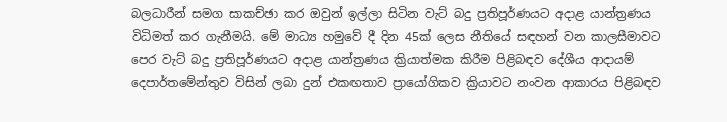බලධාරීන් සමග සාකච්ඡා කර ඔවුන් ඉල්ලා සිටින වැට් බදු ප්‍රතිපූර්ණයට අදාළ යාන්ත්‍රණය විධිමත් කර ගැනීමයි. මේ මාධ්‍ය හමුවේ දී දින 45ක් ලෙස නීතියේ සඳහන් වන කාලසීමාවට පෙර වැට් බදු ප්‍රතිපූර්ණයට අදාළ යාන්ත්‍රණය ක්‍රියාත්මක කිරීම පිළිබඳව දේශීය ආදායම් දෙපාර්තමේන්තුව විසින් ලබා දුන් එකඟතාව ප්‍රායෝගිකව ක්‍රියාවට නංවන ආකාරය පිළිබඳව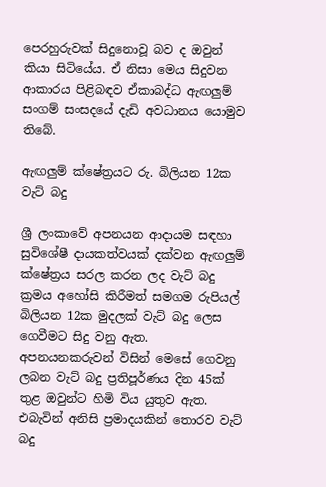පෙරහුරුවක් සිදුනොවූ බව ද ඔවුන් කියා සිටියේය. ඒ නිසා මෙය සිදුවන ආකාරය පිළිබඳව ඒකාබද්ධ ඇඟලුම් සංගම් සංසදයේ දැඩි අවධානය යොමුව තිබේ.

ඇඟලුම් ක්ෂේත්‍රයට රු. බිලියන 12ක වැට් බදු

ශ්‍රී ලංකාවේ අපනයන ආදායම සඳහා සුවිශේෂී දායකත්වයක් දක්වන ඇඟලුම් ක්ෂේත්‍රය සරල කරන ලද වැට් බදු ක්‍රමය අහෝසි කිරීමත් සමගම රුපියල් බිලියන 12ක මුදලක් වැට් බදු ලෙස ගෙවීමට සිදු වනු ඇත. අපනයනකරුවන් විසින් මෙසේ ගෙවනු ලබන වැට් බදු ප්‍රතිපූර්ණය දින 45ක් තුළ ඔවුන්ට හිමි විය යුතුව ඇත. එබැවින් අනිසි ප්‍රමාදයකින් තොරව වැට් බදු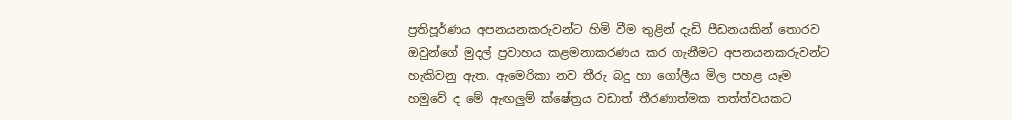ප්‍රතිපූර්ණය අපනයනකරුවන්ට හිමි වීම තුළින් දැඩි පීඩනයකින් තොරව ඔවුන්ගේ මුදල් ප්‍රවාහය කළමනාකරණය කර ගැනීමට අපනයනකරුවන්ට හැකිවනු ඇත. ඇමෙරිකා නව තීරු බදු හා ගෝලීය මිල පහළ යෑම හමුවේ ද මේ ඇඟලුම් ක්ෂේත්‍රය වඩාත් තීරණාත්මක තත්ත්වයකට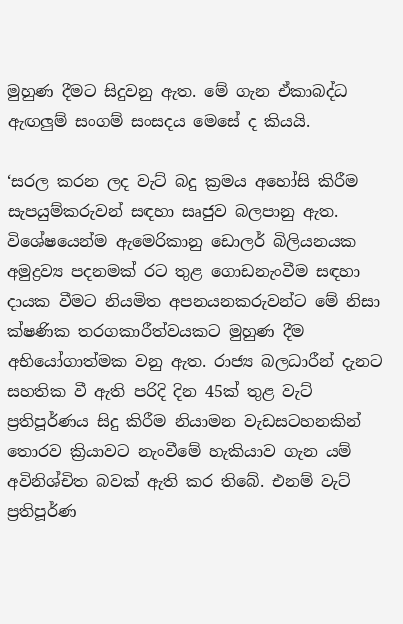මුහුණ දීමට සිදුවනු ඇත. මේ ගැන ඒකාබද්ධ ඇඟලුම් සංගම් සංසදය මෙසේ ද කියයි.

‘සරල කරන ලද වැට් බදු ක්‍රමය අහෝසි කිරීම සැපයුම්කරුවන් සඳහා සෘජුව බලපානු ඇත. විශේෂයෙන්ම ඇමෙරිකානු ඩොලර් බිලියනයක අමුද්‍රව්‍ය පදනමක් රට තුළ ගොඩනැංවීම සඳහා දායක වීමට නියමිත අපනයනකරුවන්ට මේ නිසා ක්ෂණික තරගකාරීත්වයකට මුහුණ දීම අභියෝගාත්මක වනු ඇත. රාජ්‍ය බලධාරීන් දැනට සහතික වී ඇති පරිදි දින 45ක් තුළ වැට් ප්‍රතිපූර්ණය සිදු කිරීම නියාමන වැඩසටහනකින් තොරව ක්‍රියාවට නැංවීමේ හැකියාව ගැන යම් අවිනිශ්චිත බවක් ඇති කර තිබේ. එනම් වැට් ප්‍රතිපූර්ණ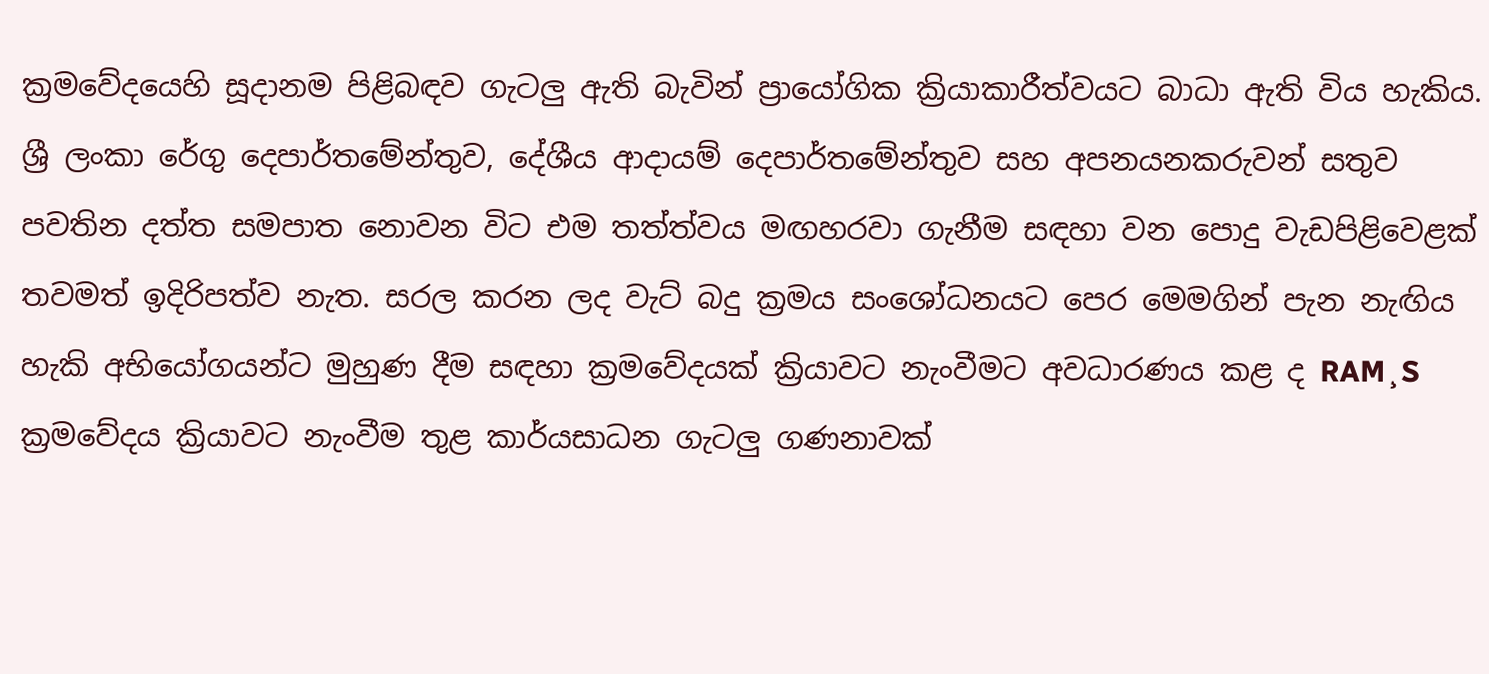ක්‍රමවේදයෙහි සූදානම පිළිබඳව ගැටලු ඇති බැවින් ප්‍රායෝගික ක්‍රියාකාරීත්වයට බාධා ඇති විය හැකිය. ශ්‍රී ලංකා රේගු දෙපාර්තමේන්තුව, දේශීය ආදායම් දෙපාර්තමේන්තුව සහ අපනයනකරුවන් සතුව පවතින දත්ත සමපාත නොවන විට එම තත්ත්වය මඟහරවා ගැනීම සඳහා වන පොදු වැඩපිළිවෙළක් තවමත් ඉදිරිපත්ව නැත. සරල කරන ලද වැට් බදු ක්‍රමය සංශෝධනයට පෙර මෙමගින් පැන නැඟිය හැකි අභියෝගයන්ට මුහුණ දීම සඳහා ක්‍රමවේදයක් ක්‍රියාවට නැංවීමට අවධාරණය කළ ද RAM¸S ක්‍රමවේදය ක්‍රියාවට නැංවීම තුළ කාර්යසාධන ගැටලු ගණනාවක්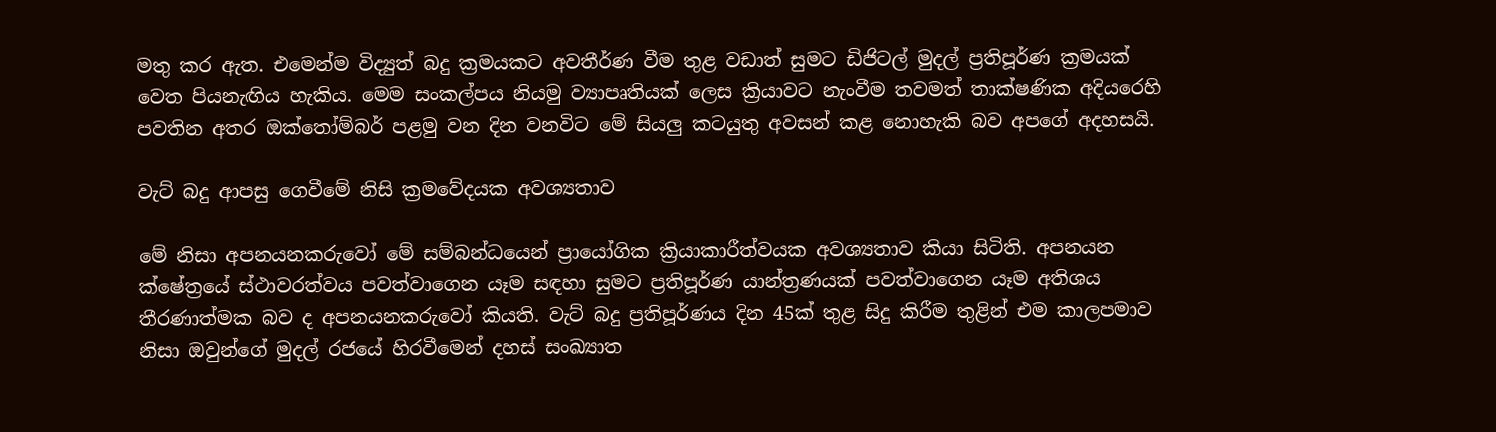මතු කර ඇත. එමෙන්ම විද්‍යුත් බදු ක්‍රමයකට අවතීර්ණ වීම තුළ වඩාත් සුමට ඩිජිටල් මුදල් ප්‍රතිපූර්ණ ක්‍රමයක් වෙත පියනැඟිය හැකිය. මෙම සංකල්පය නියමු ව්‍යාපෘතියක් ලෙස ක්‍රියාවට නැංවීම තවමත් තාක්ෂණික අදියරෙහි පවතින අතර ඔක්තෝම්බර් පළමු වන දින වනවිට මේ සියලු කටයුතු අවසන් කළ නොහැකි බව අපගේ අදහසයි.

වැට් බදු ආපසු ගෙවීමේ නිසි ක්‍රමවේදයක අවශ්‍යතාව

මේ නිසා අපනයනකරුවෝ මේ සම්බන්ධයෙන් ප්‍රායෝගික ක්‍රියාකාරීත්වයක අවශ්‍යතාව කියා සිටිති. අපනයන ක්ෂේත්‍රයේ ස්ථාවරත්වය පවත්වාගෙන යෑම සඳහා සුමට ප්‍රතිපූර්ණ යාන්ත්‍රණයක් පවත්වාගෙන යෑම අතිශය තීරණාත්මක බව ද අපනයනකරුවෝ කියති. වැට් බදු ප්‍රතිපූර්ණය දින 45ක් තුළ සිදු කිරීම තුළින් එම කාලපමාව නිසා ඔවුන්ගේ මුදල් රජයේ හිරවීමෙන් දහස් සංඛ්‍යාත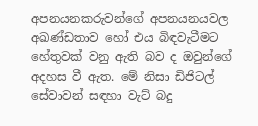අපනයනකරුවන්ගේ අපනයනයවල අඛණ්ඩතාව හෝ එය බිඳවැටීමට හේතුවක් වනු ඇති බව ද ඔවුන්ගේ අදහස වී ඇත. මේ නිසා ඩිජිටල් සේවාවන් සඳහා වැට් බදු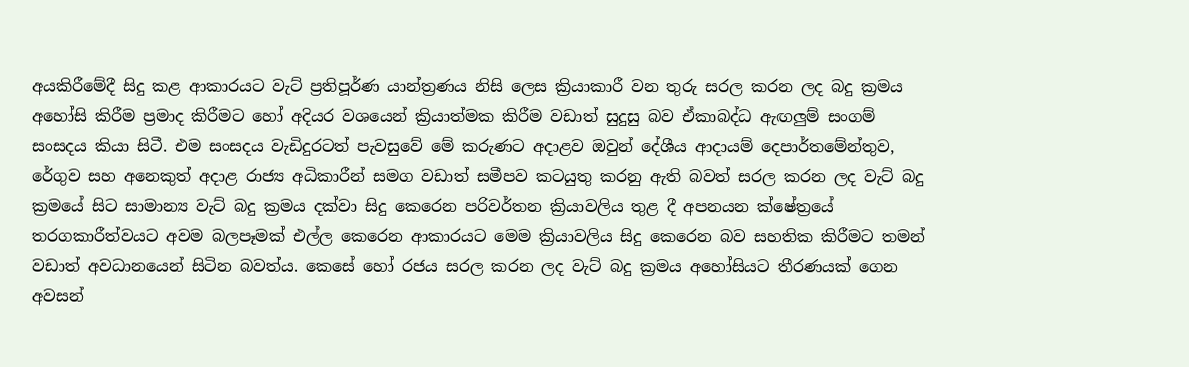අයකිරීමේදී සිදු කළ ආකාරයට වැට් ප්‍රතිපූර්ණ යාන්ත්‍රණය නිසි ලෙස ක්‍රියාකාරී වන තුරු සරල කරන ලද බදු ක්‍රමය අහෝසි කිරීම ප්‍රමාද කිරීමට හෝ අදියර වශයෙන් ක්‍රියාත්මක කිරීම වඩාත් සුදුසු බව ඒකාබද්ධ ඇඟලුම් සංගම් සංසදය කියා සිටී. එම සංසදය වැඩිදුරටත් පැවසුවේ මේ කරුණට අදාළව ඔවුන් දේශීය ආදායම් දෙපාර්තමේන්තුව, රේගුව සහ අනෙකුත් අදාළ රාජ්‍ය අධිකාරීන් සමග වඩාත් සමීපව කටයුතු කරනු ඇති බවත් සරල කරන ලද වැට් බදු ක්‍රමයේ සිට සාමාන්‍ය වැට් බදු ක්‍රමය දක්වා සිදු කෙරෙන පරිවර්තන ක්‍රියාවලිය තුළ දී අපනයන ක්ෂේත්‍රයේ තරගකාරීත්වයට අවම බලපෑමක් එල්ල කෙරෙන ආකාරයට මෙම ක්‍රියාවලිය සිදු කෙරෙන බව සහතික කිරීමට තමන් වඩාත් අවධානයෙන් සිටින බවත්ය. කෙසේ හෝ රජය සරල කරන ලද වැට් බදු ක්‍රමය අහෝසියට තීරණයක් ගෙන අවසන්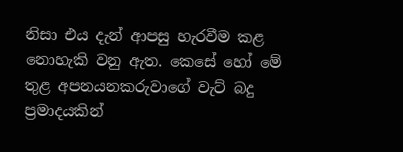නිසා එය දැන් ආපසු හැරවීම කළ නොහැකි වනු ඇත. කෙසේ හෝ මේ තුළ අපනයනකරුවාගේ වැට් බදු ප්‍රමාදයකින්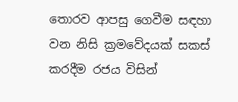තොරව ආපසු ගෙවීම සඳහා වන නිසි ක්‍රමවේදයක් සකස් කරදීම රජය විසින්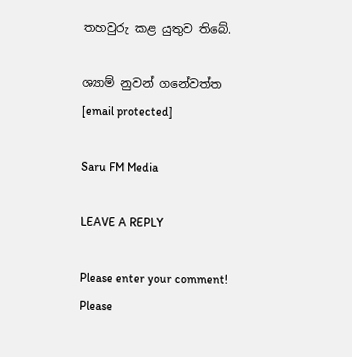තහවුරු කළ යුතුව තිබේ.

ශ්‍යාම් නුවන් ගනේවත්ත
[email protected]

Saru FM Media

LEAVE A REPLY

Please enter your comment!
Please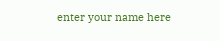enter your name here